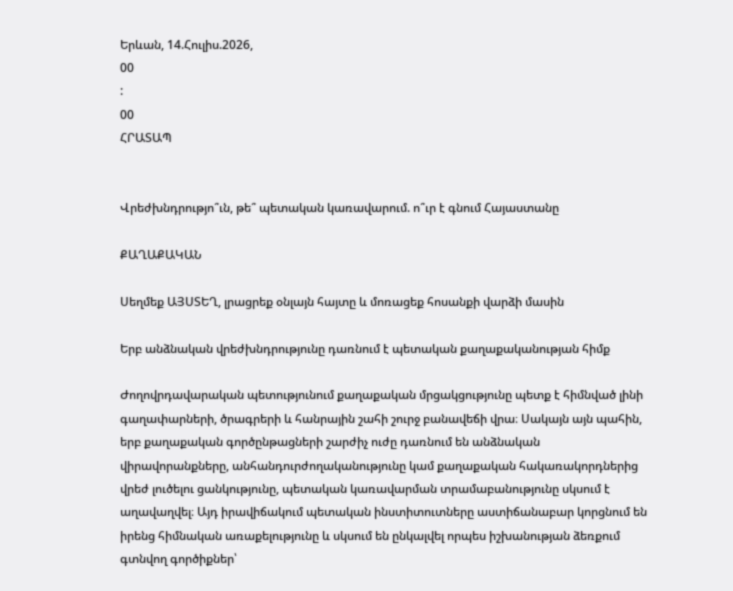Երևան, 14.Հուլիս.2026,
00
:
00
ՀՐԱՏԱՊ


Վրեժխնդրությո՞ւն, թե՞ պետական կառավարում. ո՞ւր է գնում Հայաստանը

ՔԱՂԱՔԱԿԱՆ

Սեղմեք ԱՅՍՏԵՂ, լրացրեք օնլայն հայտը և մոռացեք հոսանքի վարձի մասին

Երբ անձնական վրեժխնդրությունը դառնում է պետական քաղաքականության հիմք

Ժողովրդավարական պետությունում քաղաքական մրցակցությունը պետք է հիմնված լինի գաղափարների, ծրագրերի և հանրային շահի շուրջ բանավեճի վրա։ Սակայն այն պահին, երբ քաղաքական գործընթացների շարժիչ ուժը դառնում են անձնական վիրավորանքները, անհանդուրժողականությունը կամ քաղաքական հակառակորդներից վրեժ լուծելու ցանկությունը, պետական կառավարման տրամաբանությունը սկսում է աղավաղվել։ Այդ իրավիճակում պետական ինստիտուտները աստիճանաբար կորցնում են իրենց հիմնական առաքելությունը և սկսում են ընկալվել որպես իշխանության ձեռքում գտնվող գործիքներ՝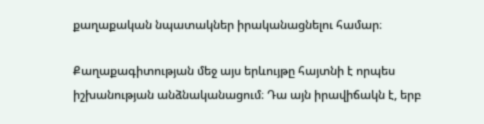քաղաքական նպատակներ իրականացնելու համար։

Քաղաքագիտության մեջ այս երևույթը հայտնի է որպես իշխանության անձնականացում։ Դա այն իրավիճակն է, երբ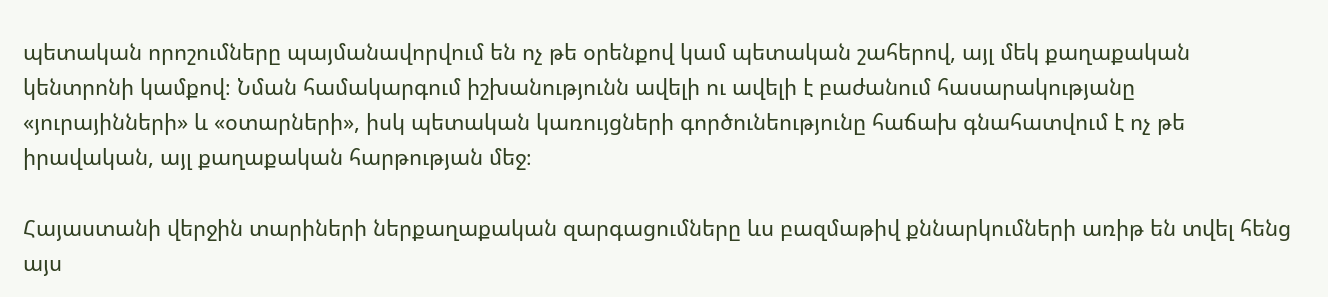պետական որոշումները պայմանավորվում են ոչ թե օրենքով կամ պետական շահերով, այլ մեկ քաղաքական կենտրոնի կամքով։ Նման համակարգում իշխանությունն ավելի ու ավելի է բաժանում հասարակությանը «յուրայինների» և «օտարների», իսկ պետական կառույցների գործունեությունը հաճախ գնահատվում է ոչ թե իրավական, այլ քաղաքական հարթության մեջ։

Հայաստանի վերջին տարիների ներքաղաքական զարգացումները ևս բազմաթիվ քննարկումների առիթ են տվել հենց այս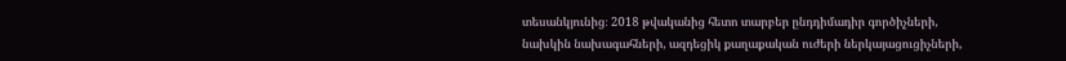տեսանկյունից։ 2018 թվականից հետո տարբեր ընդդիմադիր գործիչների, նախկին նախագահների, ազդեցիկ քաղաքական ուժերի ներկայացուցիչների,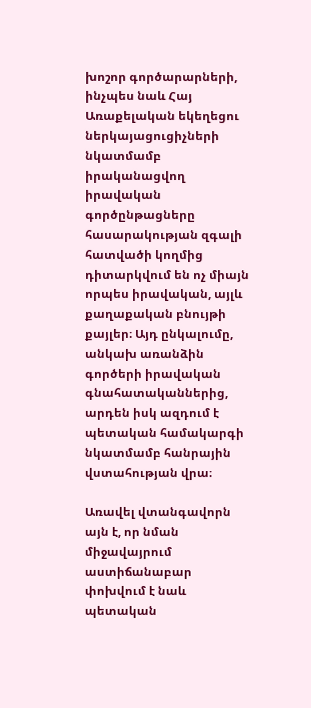խոշոր գործարարների, ինչպես նաև Հայ Առաքելական եկեղեցու ներկայացուցիչների նկատմամբ իրականացվող իրավական գործընթացները հասարակության զգալի հատվածի կողմից դիտարկվում են ոչ միայն որպես իրավական, այլև քաղաքական բնույթի քայլեր։ Այդ ընկալումը, անկախ առանձին գործերի իրավական գնահատականներից, արդեն իսկ ազդում է պետական համակարգի նկատմամբ հանրային վստահության վրա։

Առավել վտանգավորն այն է, որ նման միջավայրում աստիճանաբար փոխվում է նաև պետական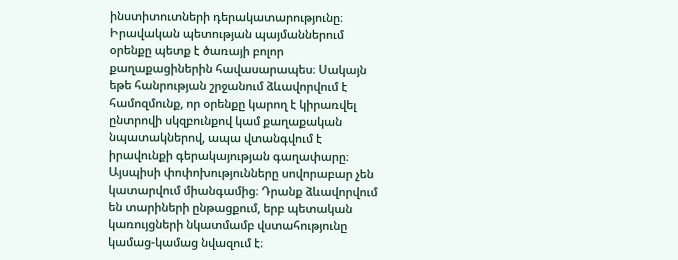ինստիտուտների դերակատարությունը։ Իրավական պետության պայմաններում օրենքը պետք է ծառայի բոլոր քաղաքացիներին հավասարապես։ Սակայն եթե հանրության շրջանում ձևավորվում է համոզմունք, որ օրենքը կարող է կիրառվել ընտրովի սկզբունքով կամ քաղաքական նպատակներով, ապա վտանգվում է իրավունքի գերակայության գաղափարը։ Այսպիսի փոփոխությունները սովորաբար չեն կատարվում միանգամից։ Դրանք ձևավորվում են տարիների ընթացքում, երբ պետական կառույցների նկատմամբ վստահությունը կամաց-կամաց նվազում է։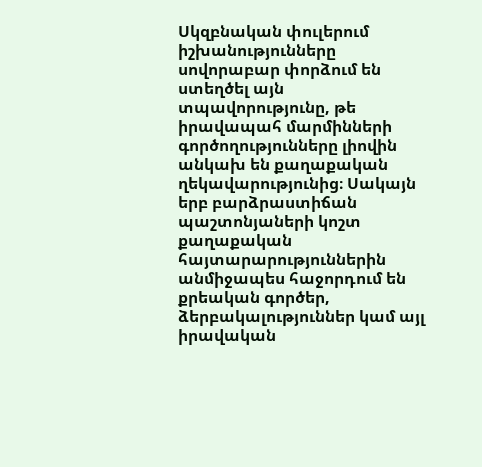Սկզբնական փուլերում իշխանությունները սովորաբար փորձում են ստեղծել այն տպավորությունը, թե իրավապահ մարմինների գործողությունները լիովին անկախ են քաղաքական ղեկավարությունից։ Սակայն երբ բարձրաստիճան պաշտոնյաների կոշտ քաղաքական հայտարարություններին անմիջապես հաջորդում են քրեական գործեր, ձերբակալություններ կամ այլ իրավական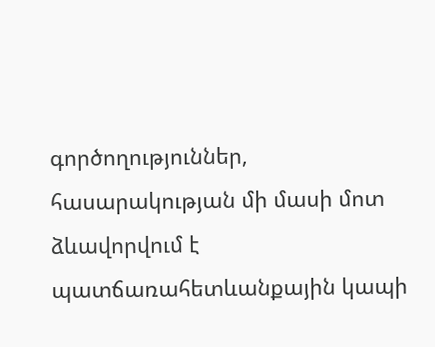գործողություններ, հասարակության մի մասի մոտ ձևավորվում է պատճառահետևանքային կապի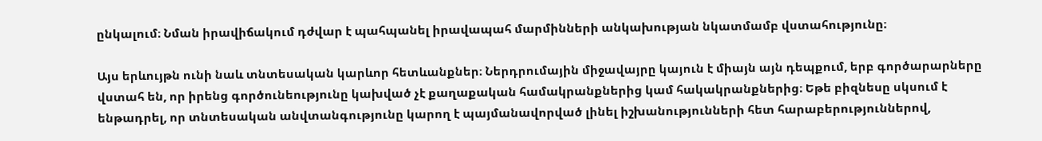ընկալում։ Նման իրավիճակում դժվար է պահպանել իրավապահ մարմինների անկախության նկատմամբ վստահությունը։

Այս երևույթն ունի նաև տնտեսական կարևոր հետևանքներ։ Ներդրումային միջավայրը կայուն է միայն այն դեպքում, երբ գործարարները վստահ են, որ իրենց գործունեությունը կախված չէ քաղաքական համակրանքներից կամ հակակրանքներից։ Եթե բիզնեսը սկսում է ենթադրել, որ տնտեսական անվտանգությունը կարող է պայմանավորված լինել իշխանությունների հետ հարաբերություններով,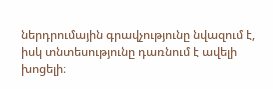ներդրումային գրավչությունը նվազում է, իսկ տնտեսությունը դառնում է ավելի խոցելի։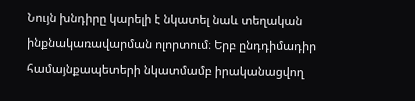Նույն խնդիրը կարելի է նկատել նաև տեղական ինքնակառավարման ոլորտում։ Երբ ընդդիմադիր համայնքապետերի նկատմամբ իրականացվող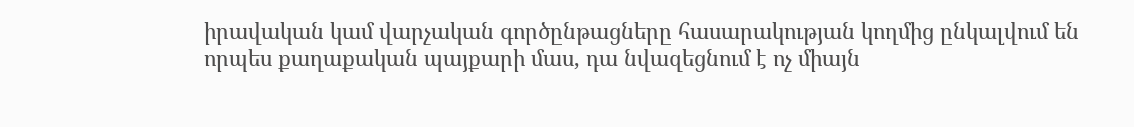իրավական կամ վարչական գործընթացները հասարակության կողմից ընկալվում են որպես քաղաքական պայքարի մաս, դա նվազեցնում է ոչ միայն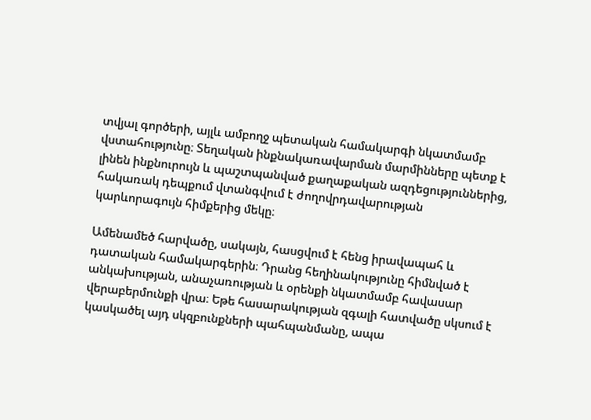տվյալ գործերի, այլև ամբողջ պետական համակարգի նկատմամբ վստահությունը։ Տեղական ինքնակառավարման մարմինները պետք է լինեն ինքնուրույն և պաշտպանված քաղաքական ազդեցություններից, հակառակ դեպքում վտանգվում է ժողովրդավարության կարևորագույն հիմքերից մեկը։

Ամենամեծ հարվածը, սակայն, հասցվում է հենց իրավապահ և դատական համակարգերին։ Դրանց հեղինակությունը հիմնված է անկախության, անաչառության և օրենքի նկատմամբ հավասար վերաբերմունքի վրա։ Եթե հասարակության զգալի հատվածը սկսում է կասկածել այդ սկզբունքների պահպանմանը, ապա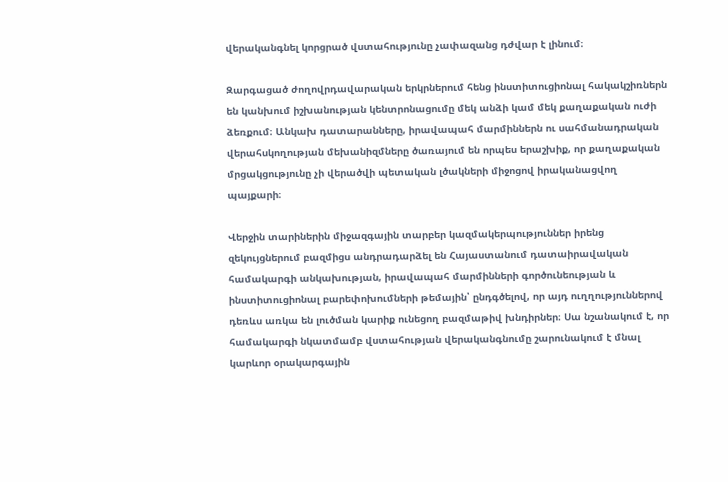վերականգնել կորցրած վստահությունը չափազանց դժվար է լինում։

Զարգացած ժողովրդավարական երկրներում հենց ինստիտուցիոնալ հակակշիռներն են կանխում իշխանության կենտրոնացումը մեկ անձի կամ մեկ քաղաքական ուժի ձեռքում։ Անկախ դատարանները, իրավապահ մարմիններն ու սահմանադրական վերահսկողության մեխանիզմները ծառայում են որպես երաշխիք, որ քաղաքական մրցակցությունը չի վերածվի պետական լծակների միջոցով իրականացվող պայքարի։

Վերջին տարիներին միջազգային տարբեր կազմակերպություններ իրենց զեկույցներում բազմիցս անդրադարձել են Հայաստանում դատաիրավական համակարգի անկախության, իրավապահ մարմինների գործունեության և ինստիտուցիոնալ բարեփոխումների թեմային՝ ընդգծելով, որ այդ ուղղություններով դեռևս առկա են լուծման կարիք ունեցող բազմաթիվ խնդիրներ։ Սա նշանակում է, որ համակարգի նկատմամբ վստահության վերականգնումը շարունակում է մնալ կարևոր օրակարգային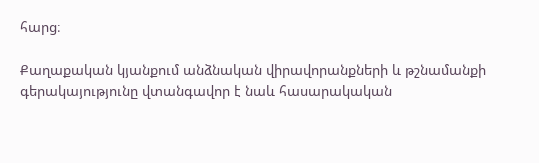հարց։

Քաղաքական կյանքում անձնական վիրավորանքների և թշնամանքի գերակայությունը վտանգավոր է նաև հասարակական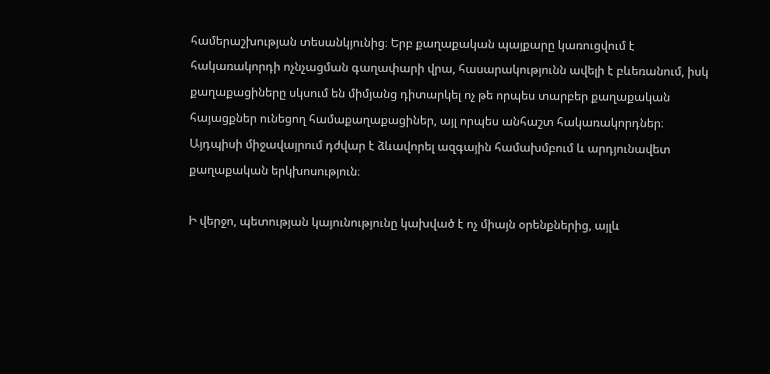համերաշխության տեսանկյունից։ Երբ քաղաքական պայքարը կառուցվում է հակառակորդի ոչնչացման գաղափարի վրա, հասարակությունն ավելի է բևեռանում, իսկ քաղաքացիները սկսում են միմյանց դիտարկել ոչ թե որպես տարբեր քաղաքական հայացքներ ունեցող համաքաղաքացիներ, այլ որպես անհաշտ հակառակորդներ։ Այդպիսի միջավայրում դժվար է ձևավորել ազգային համախմբում և արդյունավետ քաղաքական երկխոսություն։

Ի վերջո, պետության կայունությունը կախված է ոչ միայն օրենքներից, այլև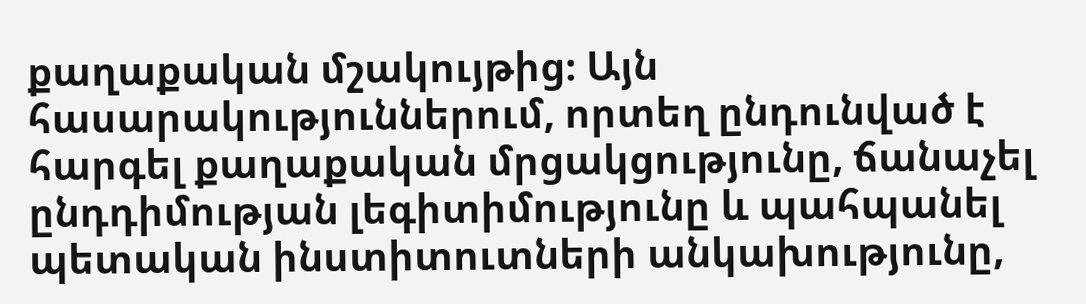քաղաքական մշակույթից։ Այն հասարակություններում, որտեղ ընդունված է հարգել քաղաքական մրցակցությունը, ճանաչել ընդդիմության լեգիտիմությունը և պահպանել պետական ինստիտուտների անկախությունը,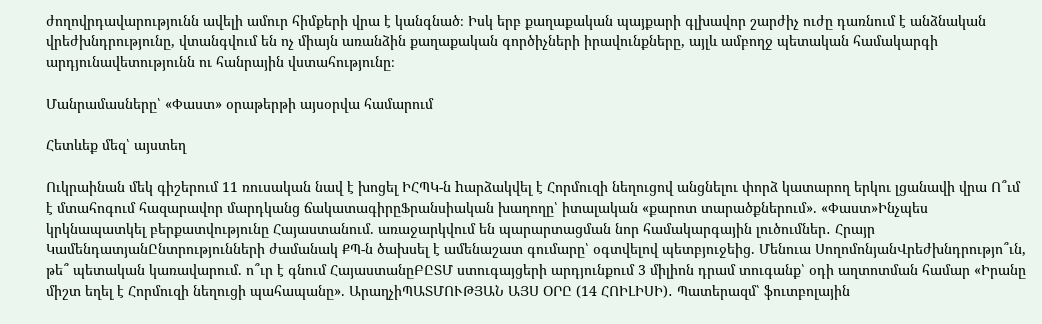ժողովրդավարությունն ավելի ամուր հիմքերի վրա է կանգնած։ Իսկ երբ քաղաքական պայքարի գլխավոր շարժիչ ուժը դառնում է անձնական վրեժխնդրությունը, վտանգվում են ոչ միայն առանձին քաղաքական գործիչների իրավունքները, այլև ամբողջ պետական համակարգի արդյունավետությունն ու հանրային վստահությունը։

Մանրամասները՝ «Փաստ» օրաթերթի այսօրվա համարում

Հետևեք մեզ՝ այստեղ

Ուկրաինան մեկ գիշերում 11 ռուսական նավ է խոցել ԻՀՊԿ-ն hարձակվել է Հորմուզի նեղուցով անցնելու փորձ կատարող երկու լցանավի վրա Ո՞ւմ է մտահոգում հազարավոր մարդկանց ճակատագիրըՖրանսիական խաղողը՝ իտալական «քարոտ տարածքներում». «Փաստ»Ինչպես կրկնապատկել բերքատվությունը Հայաստանում. առաջարկվում են պարարտացման նոր համակարգային լուծումներ․ Հրայր ԿամենդատյանԸնտրությունների ժամանակ ՔՊ-ն ծախսել է ամենաշատ գումարը՝ օգտվելով պետբյուջեից. Մենուա ՍողոմոնյանՎրեժխնդրությո՞ւն, թե՞ պետական կառավարում. ո՞ւր է գնում ՀայաստանըԲԸՏՄ ստուգայցերի արդյունքում 3 միլիոն դրամ տուգանք՝ օդի աղտոտման համար «Իրանը միշտ եղել է Հորմուզի նեղուցի պահապանը». ԱրաղչիՊԱՏՄՈՒԹՅԱՆ ԱՅՍ ՕՐԸ (14 ՀՈԻԼԻՍԻ)․ Պատերազմ՝ ֆուտբոլային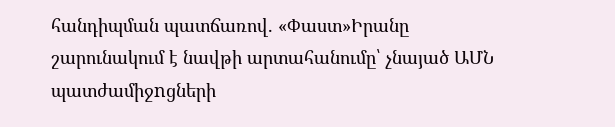հանդիպման պատճառով. «Փաստ»Իրանը շարունակում է նավթի արտահանումը՝ չնայած ԱՄՆ պատժամիջnցների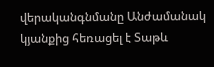վերականգնմանը Անժամանակ կյանքից հեռացել է Տաթև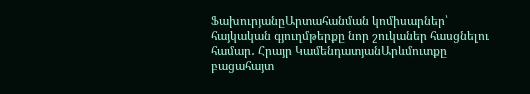ՖախուրյանըԱրտահանման կոմիսարներ՝ հայկական գյուղմթերքը նոր շուկաներ հասցնելու համար․ Հրայր ԿամենդատյանԱրևմուտքը բացահայտ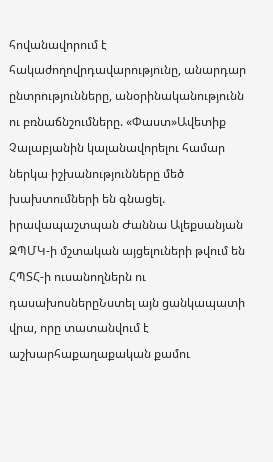հովանավորում է հակաժողովրդավարությունը, անարդար ընտրությունները, անօրինականությունն ու բռնաճնշումները. «Փաստ»Ավետիք Չալաբյանին կալանավորելու համար ներկա իշխանությունները մեծ խախտումների են գնացել. իրավապաշտպան Ժաննա Ալեքսանյան ԶՊՄԿ-ի մշտական այցելուների թվում են ՀՊՏՀ-ի ուսանողներն ու դասախոսներըՆստել այն ցանկապատի վրա, որը տատանվում է աշխարհաքաղաքական քամու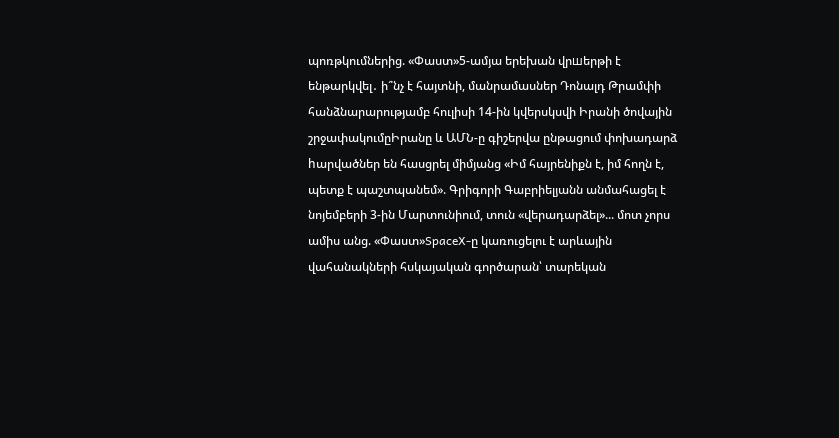պոռթկումներից. «Փաստ»5-ամյա երեխան վրшերթի է ենթարկվել․ ի՞նչ է հայտնի, մանրամասներ Դոնալդ Թրամփի հանձնարարությամբ հուլիսի 14-ին կվերսկսվի Իրանի ծովային շրջափակումըԻրանը և ԱՄՆ-ը գիշերվա ընթացում փոխադարձ hարվածներ են հասցրել միմյանց «Իմ հայրենիքն է, իմ հողն է, պետք է պաշտպանեմ». Գրիգորի Գաբրիելյանն անմահացել է նոյեմբերի 3-ին Մարտունիում, տուն «վերադարձել»... մոտ չորս ամիս անց. «Փաստ»SpaceX-ը կառուցելու է արևային վահանակների հսկայական գործարան՝ տարեկան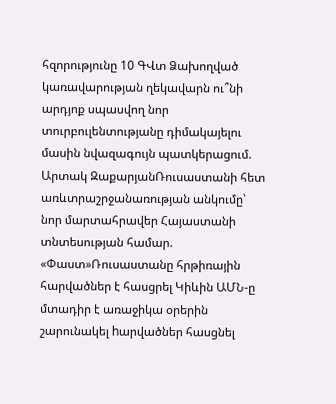հզորությունը 10 ԳՎտ Ձախողված կառավարության ղեկավարն ու՞նի արդյոք սպասվող նոր տուրբուլենտությանը դիմակայելու մասին նվազագույն պատկերացում. Արտակ ԶաքարյանՌուսաստանի հետ առևտրաշրջանառության անկումը՝ նոր մարտահրավեր Հայաստանի տնտեսության համար. «Փաստ»Ռուսաստանը հրթիռային հարվածներ է հասցրել Կիևին ԱՄՆ-ը մտադիր է առաջիկա օրերին շարունակել hարվածներ հասցնել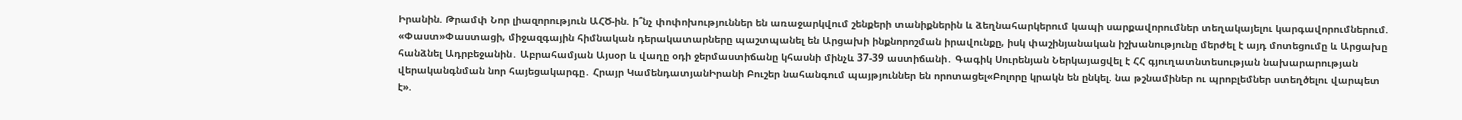Իրանին. Թրամփ Նոր լիազորություն ԱՀԾ-ին. ի՞նչ փոփոխություններ են առաջարկվում շենքերի տանիքներին և ձեղնահարկերում կապի սարքավորումներ տեղակայելու կարգավորումներում. «Փաստ»Փաստացի, միջազգային հիմնական դերակատարները պաշտպանել են Արցախի ինքնորոշման իրավունքը, իսկ փաշինյանական իշխանությունը մերժել է այդ մոտեցումը և Արցախը հանձնել Ադրբեջանին․ Աբրահամյան Այսօր և վաղը օդի ջերմաստիճանը կհասնի մինչև 37-39 աստիճանի․ Գագիկ Սուրենյան Ներկայացվել է ՀՀ գյուղատնտեսության նախարարության վերականգնման նոր հայեցակարգը․ Հրայր ԿամենդատյանԻրանի Բուշեր նահանգում պայթյուններ են որոտացել«Բոլորը կրակն են ընկել. նա թշնամիներ ու պրոբլեմներ ստեղծելու վարպետ է».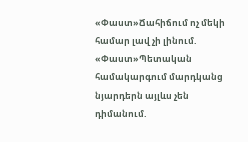«Փաստ»Ճահիճում ոչ մեկի համար լավ չի լինում. «Փաստ»Պետական համակարգում մարդկանց նյարդերն այլևս չեն դիմանում.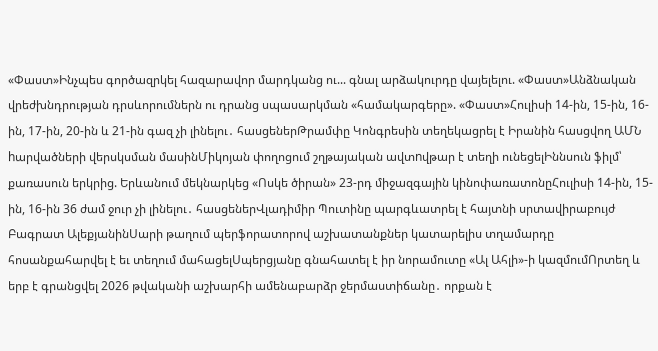«Փաստ»Ինչպես գործազրկել հազարավոր մարդկանց ու... գնալ արձակուրդը վայելելու. «Փաստ»Անձնական վրեժխնդրության դրսևորումներն ու դրանց սպասարկման «համակարգերը». «Փաստ»Հուլիսի 14-ին, 15-ին, 16-ին, 17-ին, 20-ին և 21-ին գազ չի լինելու․ հասցեներԹրամփը Կոնգրեսին տեղեկացրել է Իրանին հասցվող ԱՄՆ hարվածների վերսկսման մասինՄիկոյան փողոցում շղթայական ավտnվթար է տեղի ունեցելԻննսուն ֆիլմ՝ քառասուն երկրից. Երևանում մեկնարկեց «Ոսկե ծիրան» 23-րդ միջազգային կինոփառատոնըՀուլիսի 14-ին, 15-ին, 16-ին 36 ժամ ջուր չի լինելու․ հասցեներՎլադիմիր Պուտինը պարգևատրել է հայտնի սրտավիրաբույժ Բագրատ ԱլեքյանինՍարի թաղում պերֆորատորով աշխատանքներ կատարելիս տղամարդը հոսանքահարվել է եւ տեղում մահացելՍպերցյանը գնահատել է իր նորամուտը «Ալ Ահլի»-ի կազմումՈրտեղ և երբ է գրանցվել 2026 թվականի աշխարհի ամենաբարձր ջերմաստիճանը․ որքան է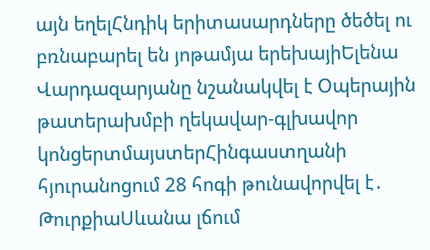այն եղելՀնդիկ երիտասարդները ծեծել ու բռնաբարել են յոթամյա երեխայիԵլենա Վարդազարյանը նշանակվել է Օպերային թատերախմբի ղեկավար-գլխավոր կոնցերտմայստերՀինգաստղանի հյուրանոցում 28 հոգի թունավորվել է․ ԹուրքիաՍևանա լճում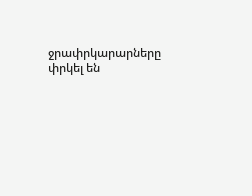ջրափրկարարները փրկել են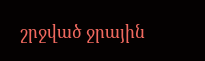շրջված ջրային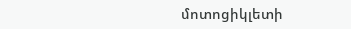մոտոցիկլետի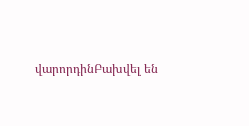վարորդինԲախվել են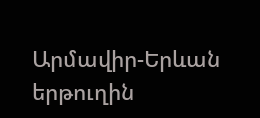Արմավիր-Երևան երթուղին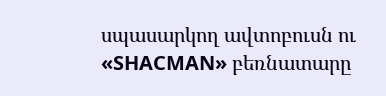սպասարկող ավտոբուսն ու «SHACMAN» բեռնատարը